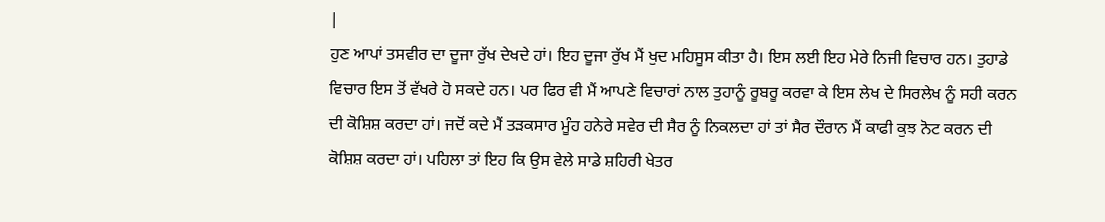|
ਹੁਣ ਆਪਾਂ ਤਸਵੀਰ ਦਾ ਦੂਜਾ ਰੁੱਖ ਦੇਖਦੇ ਹਾਂ। ਇਹ ਦੂਜਾ ਰੁੱਖ ਮੈਂ ਖੁਦ ਮਹਿਸੂਸ ਕੀਤਾ ਹੈ। ਇਸ ਲਈ ਇਹ ਮੇਰੇ ਨਿਜੀ ਵਿਚਾਰ ਹਨ। ਤੁਹਾਡੇ ਵਿਚਾਰ ਇਸ ਤੋਂ ਵੱਖਰੇ ਹੋ ਸਕਦੇ ਹਨ। ਪਰ ਫਿਰ ਵੀ ਮੈਂ ਆਪਣੇ ਵਿਚਾਰਾਂ ਨਾਲ ਤੁਹਾਨੂੰ ਰੂਬਰੂ ਕਰਵਾ ਕੇ ਇਸ ਲੇਖ ਦੇ ਸਿਰਲੇਖ ਨੂੰ ਸਹੀ ਕਰਨ ਦੀ ਕੋਸ਼ਿਸ਼ ਕਰਦਾ ਹਾਂ। ਜਦੋਂ ਕਦੇ ਮੈਂ ਤੜਕਸਾਰ ਮੂੰਹ ਹਨੇਰੇ ਸਵੇਰ ਦੀ ਸੈਰ ਨੂੰ ਨਿਕਲਦਾ ਹਾਂ ਤਾਂ ਸੈਰ ਦੌਰਾਨ ਮੈਂ ਕਾਫੀ ਕੁਝ ਨੋਟ ਕਰਨ ਦੀ ਕੋਸ਼ਿਸ਼ ਕਰਦਾ ਹਾਂ। ਪਹਿਲਾ ਤਾਂ ਇਹ ਕਿ ਉਸ ਵੇਲੇ ਸਾਡੇ ਸ਼ਹਿਰੀ ਖੇਤਰ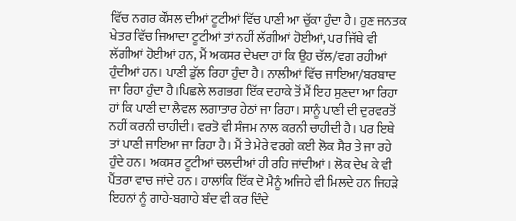ਵਿੱਚ ਨਗਰ ਕੌਂਸਲ ਦੀਆਂ ਟੂਟੀਆਂ ਵਿੱਚ ਪਾਣੀ ਆ ਚੁੱਕਾ ਹੁੰਦਾ ਹੈ। ਹੁਣ ਜਨਤਕ ਖੇਤਰ ਵਿੱਚ ਜਿਆਦਾ ਟੂਟੀਆਂ ਤਾਂ ਨਹੀਂ ਲੱਗੀਆਂ ਹੋਈਆਂ, ਪਰ ਜਿੱਥੇ ਵੀ ਲੱਗੀਆਂ ਹੋਈਆਂ ਹਨ, ਮੈਂ ਅਕਸਰ ਦੇਖਦਾ ਹਾਂ ਕਿ ਉਹ ਚੱਲ/ਵਗ ਰਹੀਆਂ ਹੁੰਦੀਆਂ ਹਨ। ਪਾਣੀ ਡੁੱਲ ਰਿਹਾ ਹੁੰਦਾ ਹੈ। ਨਾਲੀਆਂ ਵਿੱਚ ਜਾਇਆ/ਬਰਬਾਦ ਜਾ ਰਿਹਾ ਹੁੰਦਾ ਹੈ।ਪਿਛਲੇ ਲਗਭਗ ਇੱਕ ਦਹਾਕੇ ਤੋਂ ਮੈਂ ਇਹ ਸੁਣਦਾ ਆ ਰਿਹਾ ਹਾਂ ਕਿ ਪਾਣੀ ਦਾ ਲੈਵਲ ਲਗਾਤਾਰ ਹੇਠਾਂ ਜਾ ਰਿਹਾ। ਸਾਨੂੰ ਪਾਣੀ ਦੀ ਦੁਰਵਰਤੋਂ ਨਹੀਂ ਕਰਨੀ ਚਾਹੀਦੀ। ਵਰਤੋ ਵੀ ਸੰਜਮ ਨਾਲ ਕਰਨੀ ਚਾਹੀਦੀ ਹੈ। ਪਰ ਇਥੇ ਤਾਂ ਪਾਣੀ ਜਾਇਆ ਜਾ ਰਿਹਾ ਹੈ। ਮੈਂ ਤੇ ਮੇਰੇ ਵਰਗੇ ਕਈ ਲੋਕ ਸੈਰ ਤੇ ਜਾ ਰਹੇ ਹੁੰਦੇ ਹਨ। ਅਕਸਰ ਟੂਟੀਆਂ ਚਲਦੀਆਂ ਹੀ ਰਹਿ ਜਾਂਦੀਆਂ। ਲੋਕ ਦੇਖ ਕੇ ਵੀ ਪੈਂਤਰਾ ਵਾਚ ਜਾਂਦੇ ਹਨ । ਹਾਲਾਂਕਿ ਇੱਕ ਦੋ ਮੈਨੂੰ ਅਜਿਹੇ ਵੀ ਮਿਲਦੇ ਹਨ ਜਿਹੜੇ ਇਹਨਾਂ ਨੂੰ ਗਾਹੇ-ਬਗਾਹੇ ਬੰਦ ਵੀ ਕਰ ਦਿੰਦੇ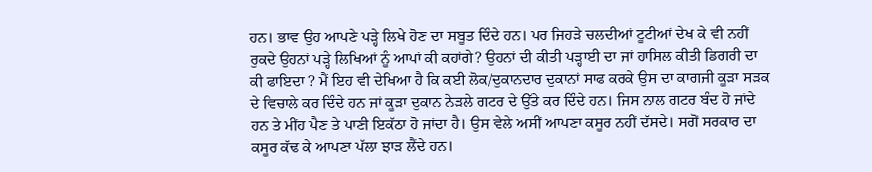ਹਨ। ਭਾਵ ਉਹ ਆਪਣੇ ਪੜ੍ਹੇ ਲਿਖੇ ਹੋਣ ਦਾ ਸਬੂਤ ਦਿੰਦੇ ਹਨ। ਪਰ ਜਿਹੜੇ ਚਲਦੀਆਂ ਟੂਟੀਆਂ ਦੇਖ ਕੇ ਵੀ ਨਹੀਂ ਰੁਕਦੇ ਉਹਨਾਂ ਪੜ੍ਹੇ ਲਿਖਿਆਂ ਨੂੰ ਆਪਾਂ ਕੀ ਕਹਾਂਗੇ? ਉਹਨਾਂ ਦੀ ਕੀਤੀ ਪੜ੍ਹਾਈ ਦਾ ਜਾਂ ਹਾਸਿਲ ਕੀਤੀ ਡਿਗਰੀ ਦਾ ਕੀ ਫਾਇਦਾ ? ਮੈਂ ਇਹ ਵੀ ਦੇਖਿਆ ਹੈ ਕਿ ਕਈ ਲੋਕ/ਦੁਕਾਨਦਾਰ ਦੁਕਾਨਾਂ ਸਾਫ ਕਰਕੇ ਉਸ ਦਾ ਕਾਗਜੀ ਕੂੜਾ ਸੜਕ ਦੇ ਵਿਚਾਲੇ ਕਰ ਦਿੰਦੇ ਹਨ ਜਾਂ ਕੂੜਾ ਦੁਕਾਨ ਨੇੜਲੇ ਗਟਰ ਦੇ ਉੱਤੇ ਕਰ ਦਿੰਦੇ ਹਨ। ਜਿਸ ਨਾਲ ਗਟਰ ਬੰਦ ਹੋ ਜਾਂਦੇ ਹਨ ਤੇ ਮੀਂਹ ਪੈਣ ਤੇ ਪਾਣੀ ਇਕੱਠਾ ਹੋ ਜਾਂਦਾ ਹੈ। ਉਸ ਵੇਲੇ ਅਸੀਂ ਆਪਣਾ ਕਸੂਰ ਨਹੀਂ ਦੱਸਦੇ। ਸਗੋਂ ਸਰਕਾਰ ਦਾ ਕਸੂਰ ਕੱਢ ਕੇ ਆਪਣਾ ਪੱਲਾ ਝਾੜ ਲੈਂਦੇ ਹਨ।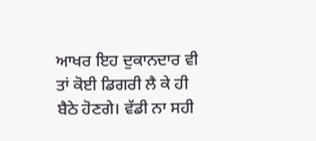ਆਖਰ ਇਹ ਦੁਕਾਨਦਾਰ ਵੀ ਤਾਂ ਕੋਈ ਡਿਗਰੀ ਲੈ ਕੇ ਹੀ ਬੈਠੇ ਹੋਣਗੇ। ਵੱਡੀ ਨਾ ਸਹੀ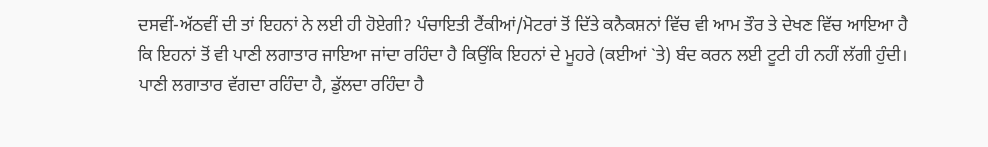ਦਸਵੀਂ-ਅੱਠਵੀਂ ਦੀ ਤਾਂ ਇਹਨਾਂ ਨੇ ਲਈ ਹੀ ਹੋਏਗੀ? ਪੰਚਾਇਤੀ ਟੈਂਕੀਆਂ/ਮੋਟਰਾਂ ਤੋਂ ਦਿੱਤੇ ਕਨੈਕਸ਼ਨਾਂ ਵਿੱਚ ਵੀ ਆਮ ਤੌਰ ਤੇ ਦੇਖਣ ਵਿੱਚ ਆਇਆ ਹੈ ਕਿ ਇਹਨਾਂ ਤੋਂ ਵੀ ਪਾਣੀ ਲਗਾਤਾਰ ਜਾਇਆ ਜਾਂਦਾ ਰਹਿੰਦਾ ਹੈ ਕਿਉਂਕਿ ਇਹਨਾਂ ਦੇ ਮੂਹਰੇ (ਕਈਆਂ `ਤੇ) ਬੰਦ ਕਰਨ ਲਈ ਟੂਟੀ ਹੀ ਨਹੀਂ ਲੱਗੀ ਹੁੰਦੀ। ਪਾਣੀ ਲਗਾਤਾਰ ਵੱਗਦਾ ਰਹਿੰਦਾ ਹੈ, ਡੁੱਲਦਾ ਰਹਿੰਦਾ ਹੈ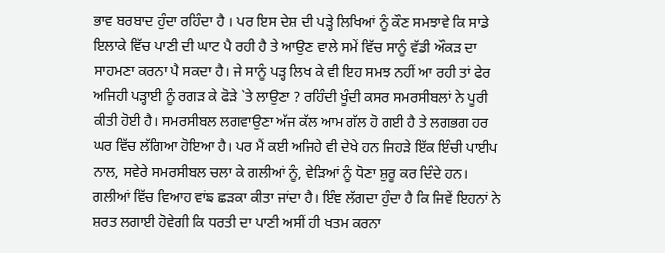ਭਾਵ ਬਰਬਾਦ ਹੁੰਦਾ ਰਹਿੰਦਾ ਹੈ । ਪਰ ਇਸ ਦੇਸ਼ ਦੀ ਪੜ੍ਹੇ ਲਿਖਿਆਂ ਨੂੰ ਕੌਣ ਸਮਝਾਵੇ ਕਿ ਸਾਡੇ ਇਲਾਕੇ ਵਿੱਚ ਪਾਣੀ ਦੀ ਘਾਟ ਪੈ ਰਹੀ ਹੈ ਤੇ ਆਉਣ ਵਾਲੇ ਸਮੇਂ ਵਿੱਚ ਸਾਨੂੰ ਵੱਡੀ ਔਕੜ ਦਾ ਸਾਹਮਣਾ ਕਰਨਾ ਪੈ ਸਕਦਾ ਹੈ। ਜੇ ਸਾਨੂੰ ਪੜ੍ਹ ਲਿਖ ਕੇ ਵੀ ਇਹ ਸਮਝ ਨਹੀਂ ਆ ਰਹੀ ਤਾਂ ਫੇਰ ਅਜਿਹੀ ਪੜ੍ਹਾਈ ਨੂੰ ਰਗੜ ਕੇ ਫੋੜੇ `ਤੇ ਲਾਉਣਾ ? ਰਹਿੰਦੀ ਖੂੰਦੀ ਕਸਰ ਸਮਰਸੀਬਲਾਂ ਨੇ ਪੂਰੀ ਕੀਤੀ ਹੋਈ ਹੈ। ਸਮਰਸੀਬਲ ਲਗਵਾਉਣਾ ਅੱਜ ਕੱਲ ਆਮ ਗੱਲ ਹੋ ਗਈ ਹੈ ਤੇ ਲਗਭਗ ਹਰ ਘਰ ਵਿੱਚ ਲੱਗਿਆ ਹੋਇਆ ਹੈ। ਪਰ ਮੈਂ ਕਈ ਅਜਿਹੇ ਵੀ ਦੇਖੇ ਹਨ ਜਿਹੜੇ ਇੱਕ ਇੰਚੀ ਪਾਈਪ ਨਾਲ, ਸਵੇਰੇ ਸਮਰਸੀਬਲ ਚਲਾ ਕੇ ਗਲੀਆਂ ਨੂੰ, ਵੇੜਿਆਂ ਨੂੰ ਧੋਣਾ ਸ਼ੁਰੂ ਕਰ ਦਿੰਦੇ ਹਨ। ਗਲੀਆਂ ਵਿੱਚ ਵਿਆਹ ਵਾਂਙ ਛੜਕਾ ਕੀਤਾ ਜਾਂਦਾ ਹੈ। ਇੰਞ ਲੱਗਦਾ ਹੁੰਦਾ ਹੈ ਕਿ ਜਿਵੇਂ ਇਹਨਾਂ ਨੇ ਸ਼ਰਤ ਲਗਾਈ ਹੋਵੇਗੀ ਕਿ ਧਰਤੀ ਦਾ ਪਾਣੀ ਅਸੀਂ ਹੀ ਖਤਮ ਕਰਨਾ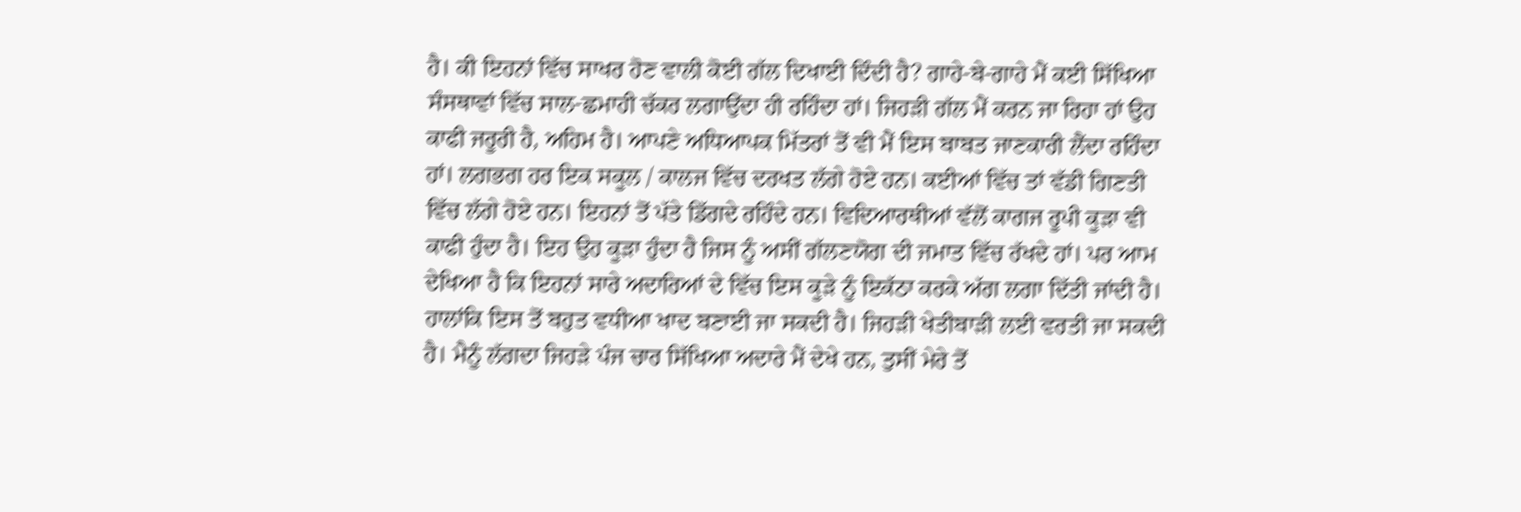ਹੈ। ਕੀ ਇਹਨਾਂ ਵਿੱਚ ਸਾਖਰ ਹੋਣ ਵਾਲੀ ਕੋਈ ਗੱਲ ਦਿਖਾਈ ਦਿੰਦੀ ਹੈ? ਗਾਹੇ-ਬੇ-ਗਾਹੇ ਮੈਂ ਕਈ ਸਿੱਖਿਆ ਸੰਸਥਾਵਾਂ ਵਿੱਚ ਸਾਲ-ਛਮਾਹੀ ਚੱਕਰ ਲਗਾਉਂਦਾ ਹੀ ਰਹਿੰਦਾ ਹਾਂ। ਜਿਹੜੀ ਗੱਲ ਮੈਂ ਕਰਨ ਜਾ ਰਿਹਾ ਹਾਂ ਉਹ ਕਾਫੀ ਜਰੂਰੀ ਹੈ, ਅਹਿਮ ਹੈ। ਆਪਣੇ ਅਧਿਆਪਕ ਮਿੱਤਰਾਂ ਤੋਂ ਵੀ ਮੈਂ ਇਸ ਬਾਬਤ ਜਾਣਕਾਰੀ ਲੈਂਦਾ ਰਹਿੰਦਾ ਹਾਂ। ਲਗਭਗ ਹਰ ਇਕ ਸਕੂਲ / ਕਾਲਜ ਵਿੱਚ ਦਰਖਤ ਲੱਗੇ ਹੋਏ ਹਨ। ਕਈਆਂ ਵਿੱਚ ਤਾਂ ਵੱਡੀ ਗਿਣਤੀ ਵਿੱਚ ਲੱਗੇ ਹੋਏ ਹਨ। ਇਹਨਾਂ ਤੋਂ ਪੱਤੇ ਡਿੱਗਦੇ ਰਹਿੰਦੇ ਹਨ। ਵਿਦਿਆਰਥੀਆਂ ਵੱਲੋਂ ਕਾਗਜ ਰੂਪੀ ਕੂੜਾ ਵੀ ਕਾਫੀ ਹੁੰਦਾ ਹੈ। ਇਹ ਉਹ ਕੂੜਾ ਹੁੰਦਾ ਹੈ ਜਿਸ ਨੂੰ ਅਸੀਂ ਗੱਲਣਯੋਗ ਦੀ ਜਮਾਤ ਵਿੱਚ ਰੱਖਦੇ ਹਾਂ। ਪਰ ਆਮ ਦੇਖਿਆ ਹੈ ਕਿ ਇਹਨਾਂ ਸਾਰੇ ਅਦਾਰਿਆਂ ਦੇ ਵਿੱਚ ਇਸ ਕੂੜੇ ਨੂੰ ਇਕੱਠਾ ਕਰਕੇ ਅੱਗ ਲਗਾ ਦਿੱਤੀ ਜਾਂਦੀ ਹੈ। ਹਾਲਾਂਕਿ ਇਸ ਤੋਂ ਬਹੁਤ ਵਧੀਆ ਖਾਦ ਬਣਾਈ ਜਾ ਸਕਦੀ ਹੈ। ਜਿਹੜੀ ਖੇਤੀਬਾੜੀ ਲਈ ਵਰਤੀ ਜਾ ਸਕਦੀ ਹੈ। ਮੈਨੂੰ ਲੱਗਦਾ ਜਿਹੜੇ ਪੰਜ ਚਾਰ ਸਿੱਖਿਆ ਅਦਾਰੇ ਮੈਂ ਦੇਖੇ ਹਨ, ਤੁਸੀਂ ਮੇਰੇ ਤੋਂ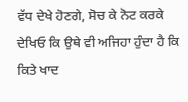ਵੱਧ ਦੇਖੇ ਹੋਣਗੇ, ਸੋਚ ਕੇ ਨੋਟ ਕਰਕੇ ਦੇਖਿਓ ਕਿ ਉਥੇ ਵੀ ਅਜਿਹਾ ਹੁੰਦਾ ਹੈ ਕਿ ਕਿਤੇ ਖਾਦ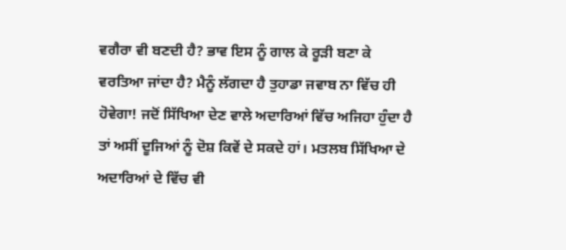ਵਗੈਰਾ ਵੀ ਬਣਦੀ ਹੈ? ਭਾਵ ਇਸ ਨੂੰ ਗਾਲ ਕੇ ਰੂੜੀ ਬਣਾ ਕੇ ਵਰਤਿਆ ਜਾਂਦਾ ਹੈ? ਮੈਨੂੰ ਲੱਗਦਾ ਹੈ ਤੁਹਾਡਾ ਜਵਾਬ ਨਾ ਵਿੱਚ ਹੀ ਹੋਵੇਗਾ! ਜਦੋਂ ਸਿੱਖਿਆ ਦੇਣ ਵਾਲੇ ਅਦਾਰਿਆਂ ਵਿੱਚ ਅਜਿਹਾ ਹੁੰਦਾ ਹੈ ਤਾਂ ਅਸੀਂ ਦੂਜਿਆਂ ਨੂੰ ਦੋਸ਼ ਕਿਵੇਂ ਦੇ ਸਕਦੇ ਹਾਂ। ਮਤਲਬ ਸਿੱਖਿਆ ਦੇ ਅਦਾਰਿਆਂ ਦੇ ਵਿੱਚ ਵੀ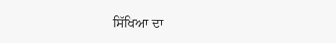ਸਿੱਖਿਆ ਦਾ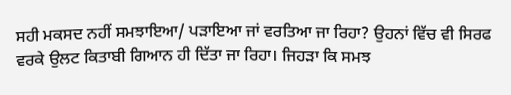ਸਹੀ ਮਕਸਦ ਨਹੀਂ ਸਮਝਾਇਆ/ ਪੜਾਇਆ ਜਾਂ ਵਰਤਿਆ ਜਾ ਰਿਹਾ? ਉਹਨਾਂ ਵਿੱਚ ਵੀ ਸਿਰਫ ਵਰਕੇ ਉਲਟ ਕਿਤਾਬੀ ਗਿਆਨ ਹੀ ਦਿੱਤਾ ਜਾ ਰਿਹਾ। ਜਿਹੜਾ ਕਿ ਸਮਝ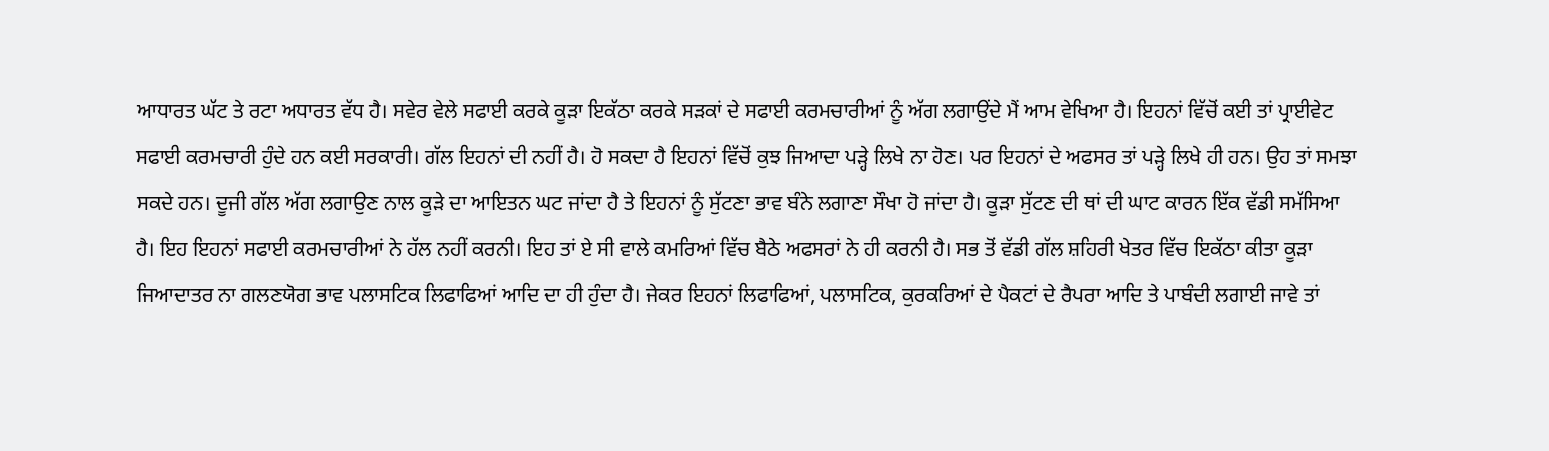ਆਧਾਰਤ ਘੱਟ ਤੇ ਰਟਾ ਅਧਾਰਤ ਵੱਧ ਹੈ। ਸਵੇਰ ਵੇਲੇ ਸਫਾਈ ਕਰਕੇ ਕੂੜਾ ਇਕੱਠਾ ਕਰਕੇ ਸੜਕਾਂ ਦੇ ਸਫਾਈ ਕਰਮਚਾਰੀਆਂ ਨੂੰ ਅੱਗ ਲਗਾਉਂਦੇ ਮੈਂ ਆਮ ਵੇਖਿਆ ਹੈ। ਇਹਨਾਂ ਵਿੱਚੋਂ ਕਈ ਤਾਂ ਪ੍ਰਾਈਵੇਟ ਸਫਾਈ ਕਰਮਚਾਰੀ ਹੁੰਦੇ ਹਨ ਕਈ ਸਰਕਾਰੀ। ਗੱਲ ਇਹਨਾਂ ਦੀ ਨਹੀਂ ਹੈ। ਹੋ ਸਕਦਾ ਹੈ ਇਹਨਾਂ ਵਿੱਚੋਂ ਕੁਝ ਜਿਆਦਾ ਪੜ੍ਹੇ ਲਿਖੇ ਨਾ ਹੋਣ। ਪਰ ਇਹਨਾਂ ਦੇ ਅਫਸਰ ਤਾਂ ਪੜ੍ਹੇ ਲਿਖੇ ਹੀ ਹਨ। ਉਹ ਤਾਂ ਸਮਝਾ ਸਕਦੇ ਹਨ। ਦੂਜੀ ਗੱਲ ਅੱਗ ਲਗਾਉਣ ਨਾਲ ਕੂੜੇ ਦਾ ਆਇਤਨ ਘਟ ਜਾਂਦਾ ਹੈ ਤੇ ਇਹਨਾਂ ਨੂੰ ਸੁੱਟਣਾ ਭਾਵ ਬੰਨੇ ਲਗਾਣਾ ਸੌਖਾ ਹੋ ਜਾਂਦਾ ਹੈ। ਕੂੜਾ ਸੁੱਟਣ ਦੀ ਥਾਂ ਦੀ ਘਾਟ ਕਾਰਨ ਇੱਕ ਵੱਡੀ ਸਮੱਸਿਆ ਹੈ। ਇਹ ਇਹਨਾਂ ਸਫਾਈ ਕਰਮਚਾਰੀਆਂ ਨੇ ਹੱਲ ਨਹੀਂ ਕਰਨੀ। ਇਹ ਤਾਂ ਏ ਸੀ ਵਾਲੇ ਕਮਰਿਆਂ ਵਿੱਚ ਬੈਠੇ ਅਫਸਰਾਂ ਨੇ ਹੀ ਕਰਨੀ ਹੈ। ਸਭ ਤੋਂ ਵੱਡੀ ਗੱਲ ਸ਼ਹਿਰੀ ਖੇਤਰ ਵਿੱਚ ਇਕੱਠਾ ਕੀਤਾ ਕੂੜਾ ਜਿਆਦਾਤਰ ਨਾ ਗਲਣਯੋਗ ਭਾਵ ਪਲਾਸਟਿਕ ਲਿਫਾਫਿਆਂ ਆਦਿ ਦਾ ਹੀ ਹੁੰਦਾ ਹੈ। ਜੇਕਰ ਇਹਨਾਂ ਲਿਫਾਫਿਆਂ, ਪਲਾਸਟਿਕ, ਕੁਰਕਰਿਆਂ ਦੇ ਪੈਕਟਾਂ ਦੇ ਰੈਪਰਾ ਆਦਿ ਤੇ ਪਾਬੰਦੀ ਲਗਾਈ ਜਾਵੇ ਤਾਂ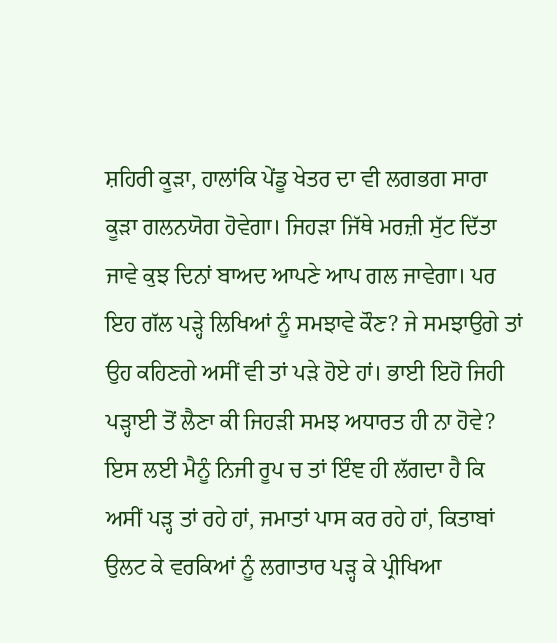ਸ਼ਹਿਰੀ ਕੂੜਾ, ਹਾਲਾਂਕਿ ਪੇਂਡੂ ਖੇਤਰ ਦਾ ਵੀ ਲਗਭਗ ਸਾਰਾ ਕੂੜਾ ਗਲਨਯੋਗ ਹੋਵੇਗਾ। ਜਿਹੜਾ ਜਿੱਥੇ ਮਰਜ਼ੀ ਸੁੱਟ ਦਿੱਤਾ ਜਾਵੇ ਕੁਝ ਦਿਨਾਂ ਬਾਅਦ ਆਪਣੇ ਆਪ ਗਲ ਜਾਵੇਗਾ। ਪਰ ਇਹ ਗੱਲ ਪੜ੍ਹੇ ਲਿਖਿਆਂ ਨੂੰ ਸਮਝਾਵੇ ਕੌਣ? ਜੇ ਸਮਝਾਉਗੇ ਤਾਂ ਉਹ ਕਹਿਣਗੇ ਅਸੀਂ ਵੀ ਤਾਂ ਪੜੇ ਹੋਏ ਹਾਂ। ਭਾਈ ਇਹੋ ਜਿਹੀ ਪੜ੍ਹਾਈ ਤੋਂ ਲੈਣਾ ਕੀ ਜਿਹੜੀ ਸਮਝ ਅਧਾਰਤ ਹੀ ਨਾ ਹੋਵੇ? ਇਸ ਲਈ ਮੈਨੂੰ ਨਿਜੀ ਰੂਪ ਚ ਤਾਂ ਇੰਞ ਹੀ ਲੱਗਦਾ ਹੈ ਕਿ ਅਸੀਂ ਪੜ੍ਹ ਤਾਂ ਰਹੇ ਹਾਂ, ਜਮਾਤਾਂ ਪਾਸ ਕਰ ਰਹੇ ਹਾਂ, ਕਿਤਾਬਾਂ ਉਲਟ ਕੇ ਵਰਕਿਆਂ ਨੂੰ ਲਗਾਤਾਰ ਪੜ੍ਹ ਕੇ ਪ੍ਰੀਖਿਆ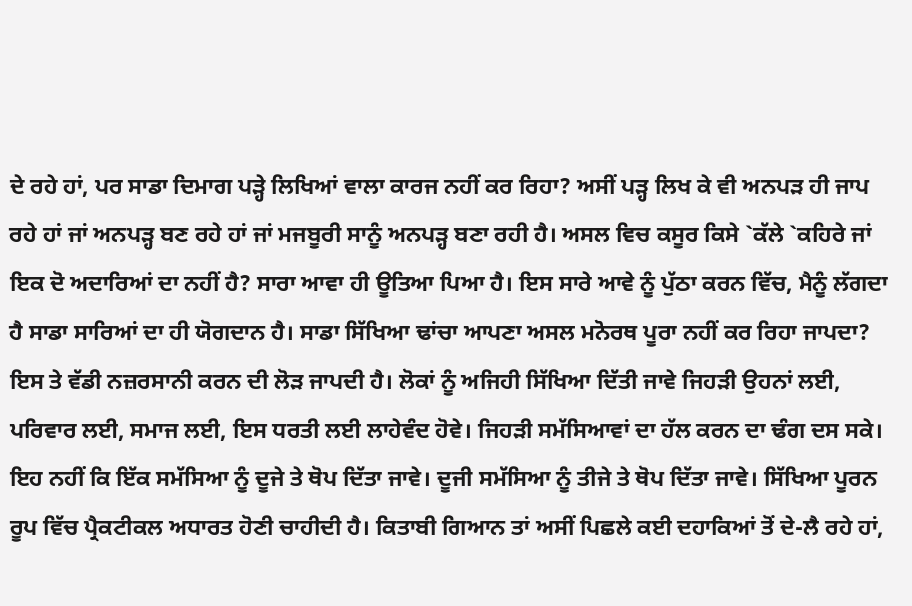ਦੇ ਰਹੇ ਹਾਂ, ਪਰ ਸਾਡਾ ਦਿਮਾਗ ਪੜ੍ਹੇ ਲਿਖਿਆਂ ਵਾਲਾ ਕਾਰਜ ਨਹੀਂ ਕਰ ਰਿਹਾ? ਅਸੀਂ ਪੜ੍ਹ ਲਿਖ ਕੇ ਵੀ ਅਨਪੜ ਹੀ ਜਾਪ ਰਹੇ ਹਾਂ ਜਾਂ ਅਨਪੜ੍ਹ ਬਣ ਰਹੇ ਹਾਂ ਜਾਂ ਮਜਬੂਰੀ ਸਾਨੂੰ ਅਨਪੜ੍ਹ ਬਣਾ ਰਹੀ ਹੈ। ਅਸਲ ਵਿਚ ਕਸੂਰ ਕਿਸੇ `ਕੱਲੇ `ਕਹਿਰੇ ਜਾਂ ਇਕ ਦੋ ਅਦਾਰਿਆਂ ਦਾ ਨਹੀਂ ਹੈ? ਸਾਰਾ ਆਵਾ ਹੀ ਊਤਿਆ ਪਿਆ ਹੈ। ਇਸ ਸਾਰੇ ਆਵੇ ਨੂੰ ਪੁੱਠਾ ਕਰਨ ਵਿੱਚ, ਮੈਨੂੰ ਲੱਗਦਾ ਹੈ ਸਾਡਾ ਸਾਰਿਆਂ ਦਾ ਹੀ ਯੋਗਦਾਨ ਹੈ। ਸਾਡਾ ਸਿੱਖਿਆ ਢਾਂਚਾ ਆਪਣਾ ਅਸਲ ਮਨੋਰਥ ਪੂਰਾ ਨਹੀਂ ਕਰ ਰਿਹਾ ਜਾਪਦਾ? ਇਸ ਤੇ ਵੱਡੀ ਨਜ਼ਰਸਾਨੀ ਕਰਨ ਦੀ ਲੋੜ ਜਾਪਦੀ ਹੈ। ਲੋਕਾਂ ਨੂੰ ਅਜਿਹੀ ਸਿੱਖਿਆ ਦਿੱਤੀ ਜਾਵੇ ਜਿਹੜੀ ਉਹਨਾਂ ਲਈ, ਪਰਿਵਾਰ ਲਈ, ਸਮਾਜ ਲਈ, ਇਸ ਧਰਤੀ ਲਈ ਲਾਹੇਵੰਦ ਹੋਵੇ। ਜਿਹੜੀ ਸਮੱਸਿਆਵਾਂ ਦਾ ਹੱਲ ਕਰਨ ਦਾ ਢੰਗ ਦਸ ਸਕੇ। ਇਹ ਨਹੀਂ ਕਿ ਇੱਕ ਸਮੱਸਿਆ ਨੂੰ ਦੂਜੇ ਤੇ ਥੋਪ ਦਿੱਤਾ ਜਾਵੇ। ਦੂਜੀ ਸਮੱਸਿਆ ਨੂੰ ਤੀਜੇ ਤੇ ਥੋਪ ਦਿੱਤਾ ਜਾਵੇ। ਸਿੱਖਿਆ ਪੂਰਨ ਰੂਪ ਵਿੱਚ ਪ੍ਰੈਕਟੀਕਲ ਅਧਾਰਤ ਹੋਣੀ ਚਾਹੀਦੀ ਹੈ। ਕਿਤਾਬੀ ਗਿਆਨ ਤਾਂ ਅਸੀਂ ਪਿਛਲੇ ਕਈ ਦਹਾਕਿਆਂ ਤੋਂ ਦੇ-ਲੈ ਰਹੇ ਹਾਂ,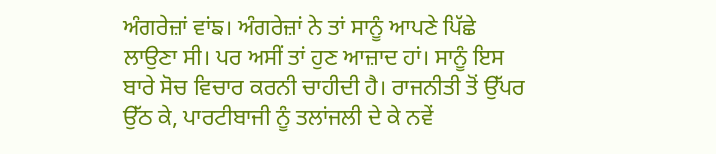ਅੰਗਰੇਜ਼ਾਂ ਵਾਂਙ। ਅੰਗਰੇਜ਼ਾਂ ਨੇ ਤਾਂ ਸਾਨੂੰ ਆਪਣੇ ਪਿੱਛੇ ਲਾਉਣਾ ਸੀ। ਪਰ ਅਸੀਂ ਤਾਂ ਹੁਣ ਆਜ਼ਾਦ ਹਾਂ। ਸਾਨੂੰ ਇਸ ਬਾਰੇ ਸੋਚ ਵਿਚਾਰ ਕਰਨੀ ਚਾਹੀਦੀ ਹੈ। ਰਾਜਨੀਤੀ ਤੋਂ ਉੱਪਰ ਉੱਠ ਕੇ, ਪਾਰਟੀਬਾਜੀ ਨੂੰ ਤਲਾਂਜਲੀ ਦੇ ਕੇ ਨਵੇਂ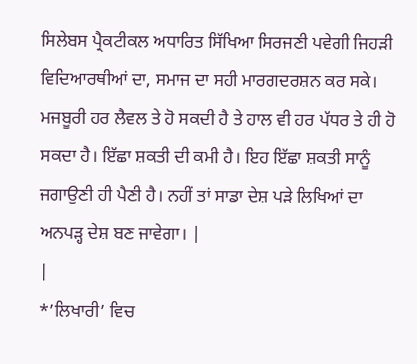ਸਿਲੇਬਸ ਪ੍ਰੈਕਟੀਕਲ ਅਧਾਰਿਤ ਸਿੱਖਿਆ ਸਿਰਜਣੀ ਪਵੇਗੀ ਜਿਹੜੀ ਵਿਦਿਆਰਥੀਆਂ ਦਾ, ਸਮਾਜ ਦਾ ਸਹੀ ਮਾਰਗਦਰਸ਼ਨ ਕਰ ਸਕੇ। ਮਜਬੂਰੀ ਹਰ ਲੈਵਲ ਤੇ ਹੋ ਸਕਦੀ ਹੈ ਤੇ ਹਾਲ ਵੀ ਹਰ ਪੱਧਰ ਤੇ ਹੀ ਹੋ ਸਕਦਾ ਹੈ। ਇੱਛਾ ਸ਼ਕਤੀ ਦੀ ਕਮੀ ਹੈ। ਇਹ ਇੱਛਾ ਸ਼ਕਤੀ ਸਾਨੂੰ ਜਗਾਉਣੀ ਹੀ ਪੈਣੀ ਹੈ। ਨਹੀਂ ਤਾਂ ਸਾਡਾ ਦੇਸ਼ ਪੜੇ ਲਿਖਿਆਂ ਦਾ ਅਨਪੜ੍ਹ ਦੇਸ਼ ਬਣ ਜਾਵੇਗਾ। |
|
*’ਲਿਖਾਰੀ’ ਵਿਚ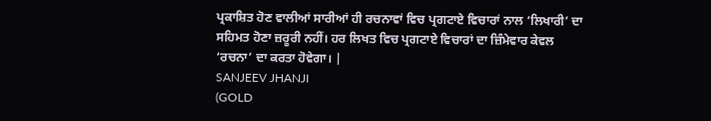ਪ੍ਰਕਾਸ਼ਿਤ ਹੋਣ ਵਾਲੀਆਂ ਸਾਰੀਆਂ ਹੀ ਰਚਨਾਵਾਂ ਵਿਚ ਪ੍ਰਗਟਾਏ ਵਿਚਾਰਾਂ ਨਾਲ ‘ਲਿਖਾਰੀ’ ਦਾ ਸਹਿਮਤ ਹੋਣਾ ਜ਼ਰੂਰੀ ਨਹੀਂ। ਹਰ ਲਿਖਤ ਵਿਚ ਪ੍ਰਗਟਾਏ ਵਿਚਾਰਾਂ ਦਾ ਜ਼ਿੰਮੇਵਾਰ ਕੇਵਲ ‘ਰਚਨਾ’ ਦਾ ਕਰਤਾ ਹੋਵੇਗਾ। |
SANJEEV JHANJI
(GOLD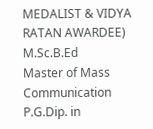MEDALIST & VIDYA RATAN AWARDEE)
M.Sc.B.Ed
Master of Mass Communication
P.G.Dip. in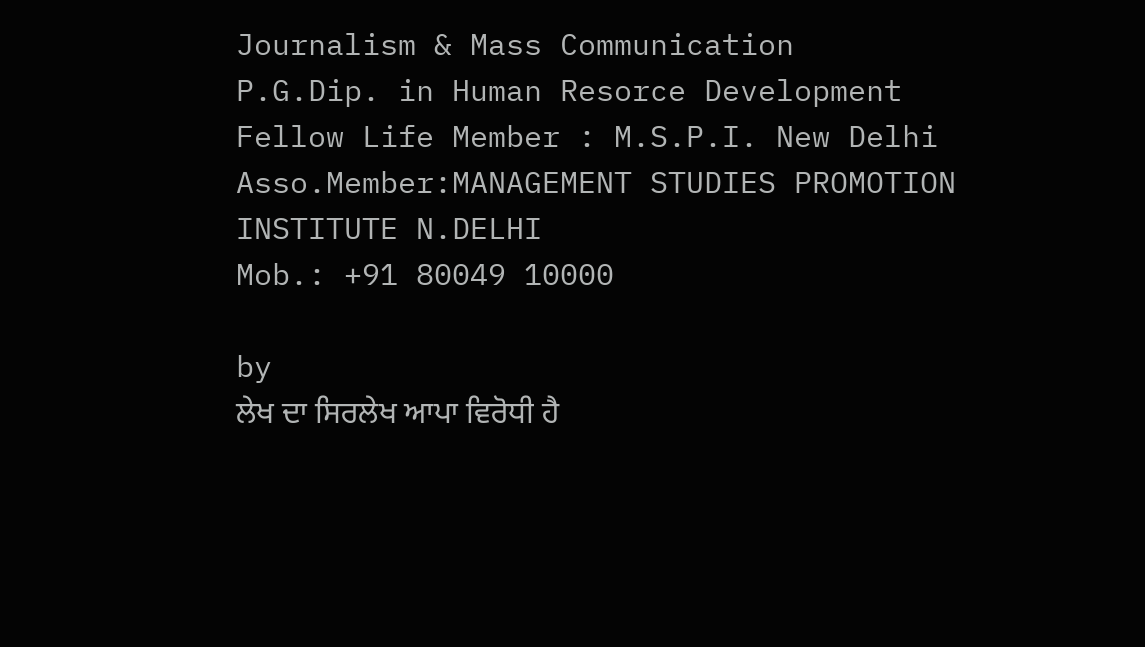Journalism & Mass Communication
P.G.Dip. in Human Resorce Development
Fellow Life Member : M.S.P.I. New Delhi
Asso.Member:MANAGEMENT STUDIES PROMOTION INSTITUTE N.DELHI
Mob.: +91 80049 10000

by
ਲੇਖ ਦਾ ਸਿਰਲੇਖ ਆਪਾ ਵਿਰੋਧੀ ਹੈ